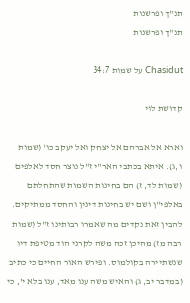תנ"ך ופרשנות
תנ"ך ופרשנות

Chasidut על שמות 34:7

קדושת לוי

וארא אל אברהם אל יצחק ואל יעקב כו' (שמות ו,ג). איתא בכתבי האר"י ז"ל נוצר חסד לאלפים (שמות לד, ז) הם בחינות השמות שהתחלתם באלפי"ן ושם יש בחינות דינין והחסד ממתיקים. להבין זאת נקדים מה שאמרו רבותינו ז"ל (שמות רבה מז) מהיכן זכה משה לקרני הוד מטיפת דיו שנשתיירה בקולמוס. ופירש האור החיים כי כתיב (במדבר יב, ג) והאיש משה ענו מאד, ענו בלא י', כי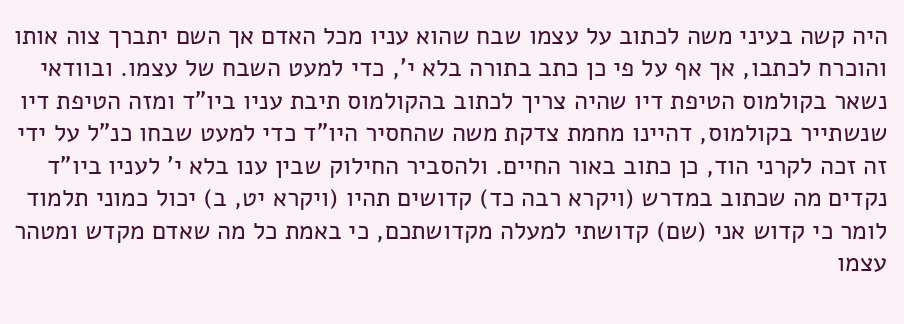היה קשה בעיני משה לכתוב על עצמו שבח שהוא עניו מכל האדם אך השם יתברך צוה אותו והוכרח לכתבו, אך אף על פי כן כתב בתורה בלא י', כדי למעט השבח של עצמו. ובוודאי נשאר בקולמוס הטיפת דיו שהיה צריך לכתוב בהקולמוס תיבת עניו ביו"ד ומזה הטיפת דיו שנשתייר בקולמוס, דהיינו מחמת צדקת משה שהחסיר היו"ד כדי למעט שבחו כנ"ל על ידי זה זכה לקרני הוד, כן כתוב באור החיים. ולהסביר החילוק שבין ענו בלא י' לעניו ביו"ד נקדים מה שכתוב במדרש (ויקרא רבה כד) קדושים תהיו (ויקרא יט, ב) יכול כמוני תלמוד לומר כי קדוש אני (שם) קדושתי למעלה מקדושתכם, כי באמת כל מה שאדם מקדש ומטהר עצמו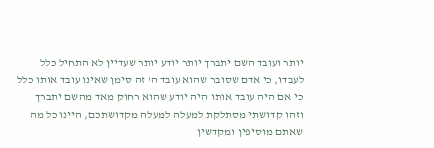יותר ועובד השם יתברך יותר יודע יותר שעדיין לא התחיל כלל לעבדו, כי אדם שסובר שהוא עובד ה' זה סימן שאינו עובד אותו כלל כי אם היה עובד אותו היה יודע שהוא רחוק מאד מהשם יתברך וזהו קדושתי מסתלקת למעלה למעלה מקדושתכם, היינו כל מה שאתם מוסיפין ומקדשין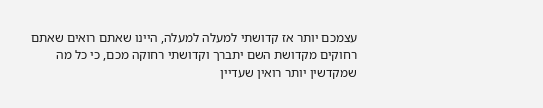עצמכם יותר אז קדושתי למעלה למעלה, היינו שאתם רואים שאתם רחוקים מקדושת השם יתברך וקדושתי רחוקה מכם, כי כל מה שמקדשין יותר רואין שעדיין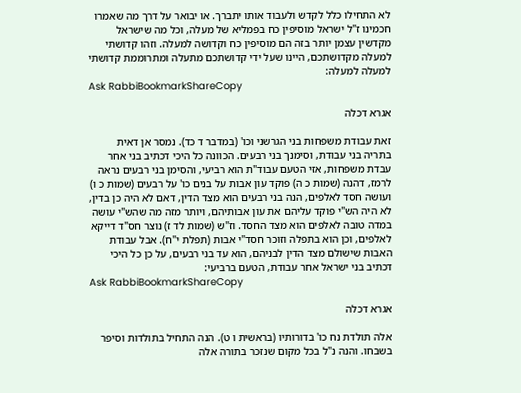לא התחילו כלל לקדש ולעבוד אותו יתברך. או יבואר על דרך מה שאמרו חכמינו ז"ל ישראל מוסיפין כח בפמליא של מעלה, וכל מה שישראל מקדשין עצמן יותר בזה הם מוסיפין כח וקדושה למעלה. וזהו קדושתי למעלה מקדושתכם, היינו שעל ידי קדושתכם מתעלה ומתרוממת קדושתי למעלה למעלה:
Ask RabbiBookmarkShareCopy

אגרא דכלה

זאת עבודת משפחות בני הגרשני וכו' (במדבר ד כד). נמסר אן דאית בתריה בני עבודת, וסימנך בני רבעים. הכוונה כל היכי דכתיב בני אחר עבדת משפחות, אזי הטעם עבוד"ת הוא רביעי, והסימן בני רבעים נראה לרמז, דהנה (שמות כ ה) פוקד עון אבות על בנים כו' על רבעים (שמות כ ו) ועושה חסד לאלפים, הנה בני רבעים הוא מצד הדין, דאם לא היה כן בדין, לא היה הש"י פוקד עליהם את עון אבותיהם, ויותר מזה מה שהש"י עושה במדה טובה לאלפים הוא מצד החסד. וז"ש (שמות לד ז) נוצר חס"ד דייקא לאלפים, וכן הוא בתפלה וזוכר חסד"י אבות (תפלת י"ח). אבל עבודת האבות שישולם מצד הדין לבניהם, הוא עד בני רבעים, על כן כל היכי דכתיב בני ישראל אחר עבודת, הטעם ברביעי:
Ask RabbiBookmarkShareCopy

אגרא דכלה

אלה תולדת נח כו' בדורותיו (בראשית ו ט). הנה התחיל בתולדות וסיפר בשבחו. והנה נ"ל בכל מקום שנזכר בתורה אלה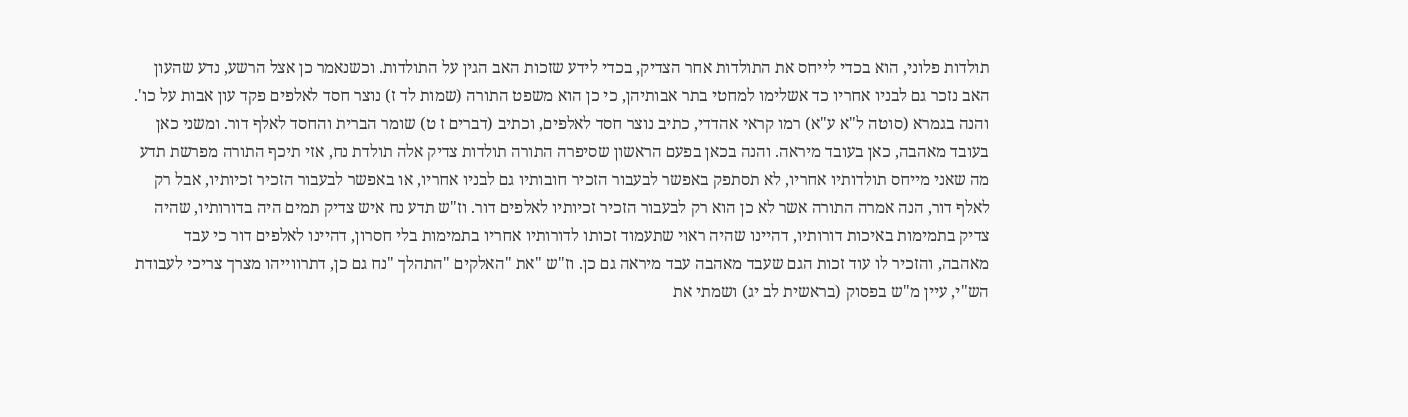תולדות פלוני, הוא בכדי לייחס את התולדות אחר הצדיק, בכדי לידע שזכות האב הגין על התולדות. וכשנאמר כן אצל הרשע, נדע שהעון האב נזכר גם לבניו אחריו כד אשלימו למחטי בתר אבותיהן, כי כן הוא משפט התורה (שמות לד ז) נוצר חסד לאלפים פקד עון אבות על כו'. והנה בגמרא (סוטה ל"א ע"א) רמו קראי אהדדי, כתיב נוצר חסד לאלפים, וכתיב (דברים ז ט) שומר הברית והחסד לאלף דור. ומשני כאן בעובד מאהבה, כאן בעובד מיראה. והנה בכאן בפעם הראשון שסיפרה התורה תולדות צדיק אלה תולדת נח, אזי תיכף התורה מפרשת תדע מה שאני מייחס תולדותיו אחריו, לא תסתפק באפשר לבעבור הזכיר חובותיו גם לבניו אחריו, או באפשר לבעבור הזכיר זכיותיו, אבל רק לאלף דור, הנה אמרה התורה אשר לא כן הוא רק לבעבור הזכיר זכיותיו לאלפים דור. וז"ש תדע נח איש צדיק תמים היה בדורותיו, שהיה צדיק בתמימות באיכות דורותיו, דהיינו שהיה ראוי שתעמוד זכותו לדורותיו אחריו בתמימות בלי חסרון, דהיינו לאלפים דור כי עבד מאהבה, והזכיר לו עוד זכות הגם שעבד מאהבה עבד מיראה גם כן. וז"ש "את "האלקים "התהלך "נח גם כן, דתרווייהו מצרך צריכי לעבודת הש"י, עיין מ"ש בפסוק (בראשית לב יג) ושמתי את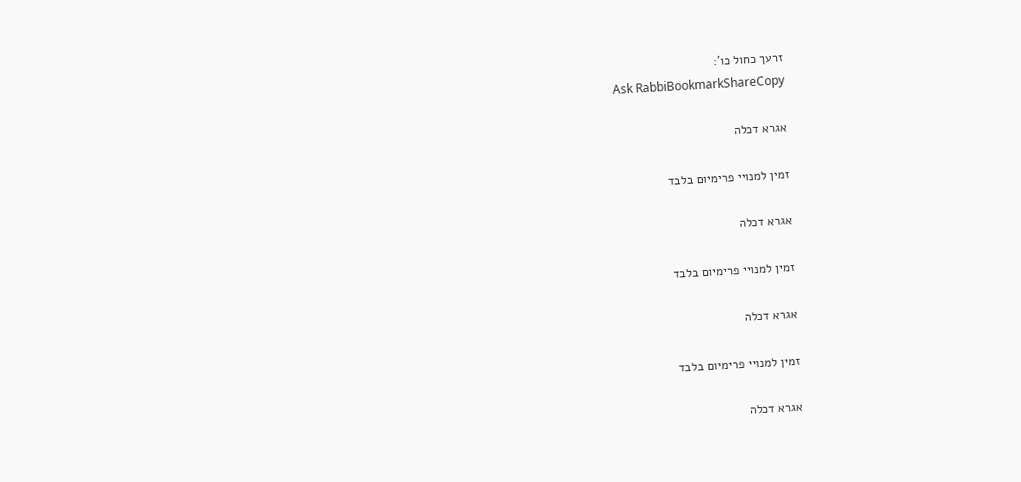זרעך כחול כו':
Ask RabbiBookmarkShareCopy

אגרא דכלה

זמין למנויי פרימיום בלבד

אגרא דכלה

זמין למנויי פרימיום בלבד

אגרא דכלה

זמין למנויי פרימיום בלבד

אגרא דכלה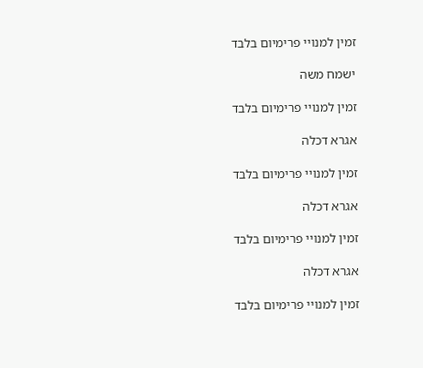זמין למנויי פרימיום בלבד

ישמח משה

זמין למנויי פרימיום בלבד

אגרא דכלה

זמין למנויי פרימיום בלבד

אגרא דכלה

זמין למנויי פרימיום בלבד

אגרא דכלה

זמין למנויי פרימיום בלבד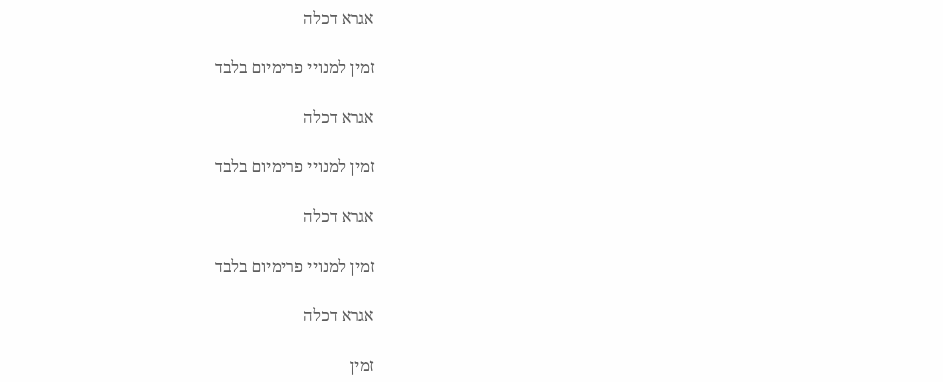אגרא דכלה

זמין למנויי פרימיום בלבד

אגרא דכלה

זמין למנויי פרימיום בלבד

אגרא דכלה

זמין למנויי פרימיום בלבד

אגרא דכלה

זמין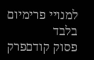למנויי פרימיום בלבד
פסוק קודםפרק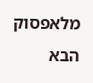מלאפסוק הבא